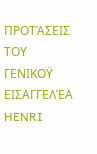ΠΡΟΤΆΣΕΙΣ ΤΟΥ ΓΕΝΙΚΟΫ ΕΙΣΑΓΓΕΛΈΑ
HENRI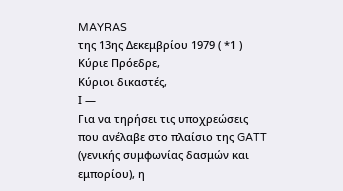MAYRAS
της 13ης Δεκεμβρίου 1979 ( *1 )
Κύριε Πρόεδρε,
Κύριοι δικαστές,
Ι —
Για να τηρήσει τις υποχρεώσεις που ανέλαβε στο πλαίσιο της GATT (γενικής συμφωνίας δασμών και εμπορίου), η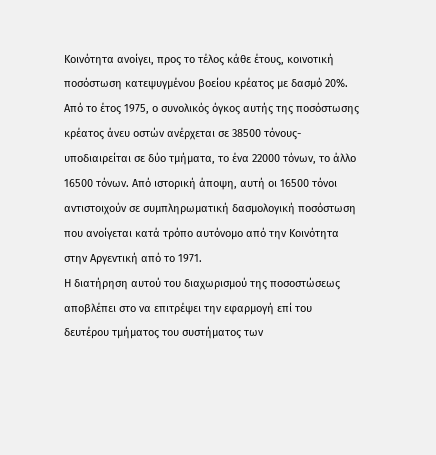Κοινότητα ανοίγει, προς το τέλος κάθε έτους, κοινοτική ποσόστωση κατεψυγμένου βοείου κρέατος με δασμό 20%.
Από το έτος 1975, ο συνολικός όγκος αυτής της ποσόστωσης κρέατος άνευ οστών ανέρχεται σε 38500 τόνους- υποδιαιρείται σε δύο τμήματα, το ένα 22000 τόνων, το άλλο 16500 τόνων. Από ιστορική άποψη, αυτή οι 16500 τόνοι αντιστοιχούν σε συμπληρωματική δασμολογική ποσόστωση που ανοίγεται κατά τρόπο αυτόνομο από την Κοινότητα στην Αργεντική από το 1971.
Η διατήρηση αυτού του διαχωρισμού της ποσοστώσεως αποβλέπει στο να επιτρέψει την εφαρμογή επί του δευτέρου τμήματος του συστήματος των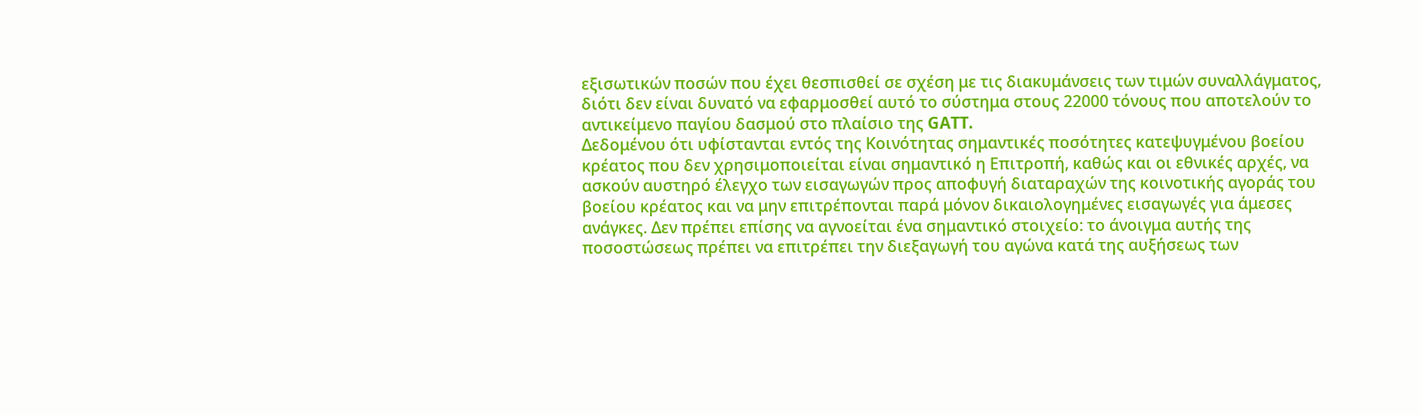εξισωτικών ποσών που έχει θεσπισθεί σε σχέση με τις διακυμάνσεις των τιμών συναλλάγματος, διότι δεν είναι δυνατό να εφαρμοσθεί αυτό το σύστημα στους 22000 τόνους που αποτελούν το αντικείμενο παγίου δασμού στο πλαίσιο της GATT.
Δεδομένου ότι υφίστανται εντός της Κοινότητας σημαντικές ποσότητες κατεψυγμένου βοείου κρέατος που δεν χρησιμοποιείται είναι σημαντικό η Επιτροπή, καθώς και οι εθνικές αρχές, να ασκούν αυστηρό έλεγχο των εισαγωγών προς αποφυγή διαταραχών της κοινοτικής αγοράς του βοείου κρέατος και να μην επιτρέπονται παρά μόνον δικαιολογημένες εισαγωγές για άμεσες ανάγκες. Δεν πρέπει επίσης να αγνοείται ένα σημαντικό στοιχείο: το άνοιγμα αυτής της ποσοστώσεως πρέπει να επιτρέπει την διεξαγωγή του αγώνα κατά της αυξήσεως των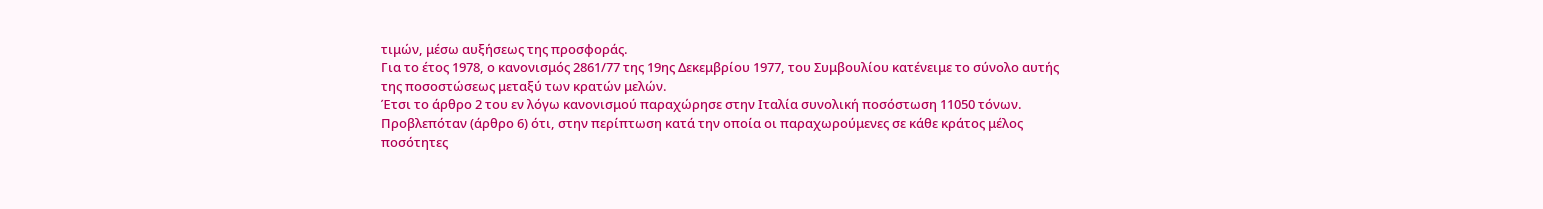τιμών, μέσω αυξήσεως της προσφοράς.
Για το έτος 1978, ο κανονισμός 2861/77 της 19ης Δεκεμβρίου 1977, του Συμβουλίου κατένειμε το σύνολο αυτής της ποσοστώσεως μεταξύ των κρατών μελών.
Έτσι το άρθρο 2 του εν λόγω κανονισμού παραχώρησε στην Ιταλία συνολική ποσόστωση 11050 τόνων.
Προβλεπόταν (άρθρο 6) ότι, στην περίπτωση κατά την οποία οι παραχωρούμενες σε κάθε κράτος μέλος ποσότητες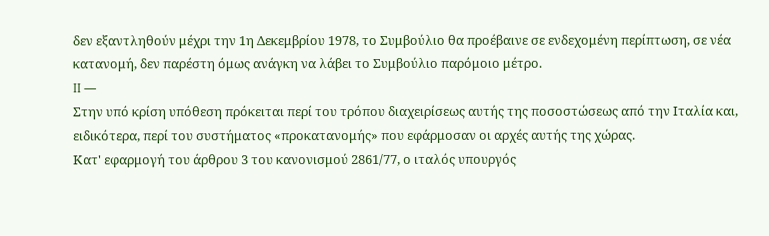δεν εξαντληθούν μέχρι την 1η Δεκεμβρίου 1978, το Συμβούλιο θα προέβαινε σε ενδεχομένη περίπτωση, σε νέα κατανομή, δεν παρέστη όμως ανάγκη να λάβει το Συμβούλιο παρόμοιο μέτρο.
II —
Στην υπό κρίση υπόθεση πρόκειται περί του τρόπου διαχειρίσεως αυτής της ποσοστώσεως από την Ιταλία και, ειδικότερα, περί του συστήματος «προκατανομής» που εφάρμοσαν οι αρχές αυτής της χώρας.
Κατ' εφαρμογή του άρθρου 3 του κανονισμού 2861/77, ο ιταλός υπουργός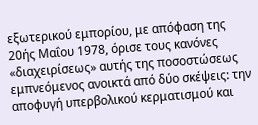εξωτερικού εμπορίου, με απόφαση της 20ής Μαΐου 1978, όρισε τους κανόνες «διαχειρίσεως» αυτής της ποσοστώσεως εμπνεόμενος ανοικτά από δύο σκέψεις: την αποφυγή υπερβολικού κερματισμού και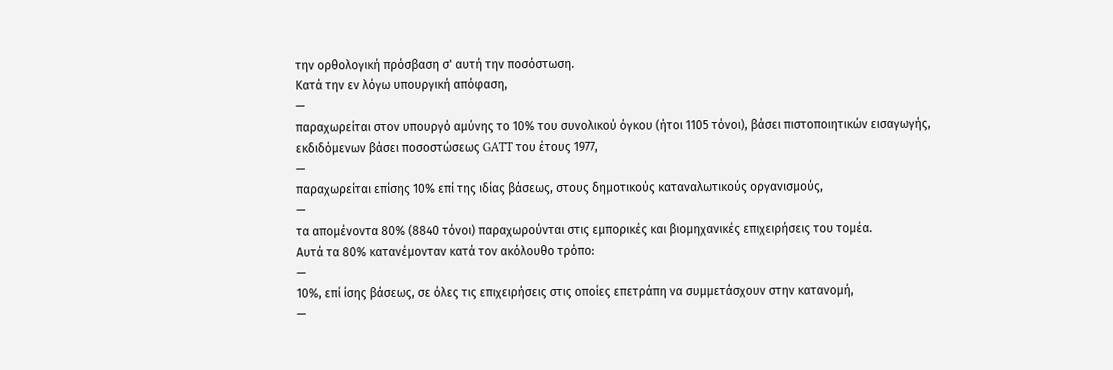την ορθολογική πρόσβαση σ' αυτή την ποσόστωση.
Κατά την εν λόγω υπουργική απόφαση,
—
παραχωρείται στον υπουργό αμύνης το 10% του συνολικού όγκου (ήτοι 1105 τόνοι), βάσει πιστοποιητικών εισαγωγής, εκδιδόμενων βάσει ποσοστώσεως GATT του έτους 1977,
—
παραχωρείται επίσης 10% επί της ιδίας βάσεως, στους δημοτικούς καταναλωτικούς οργανισμούς,
—
τα απομένοντα 80% (8840 τόνοι) παραχωρούνται στις εμπορικές και βιομηχανικές επιχειρήσεις του τομέα.
Αυτά τα 80% κατανέμονταν κατά τον ακόλουθο τρόπο:
—
10%, επί ίσης βάσεως, σε όλες τις επιχειρήσεις στις οποίες επετράπη να συμμετάσχουν στην κατανομή,
—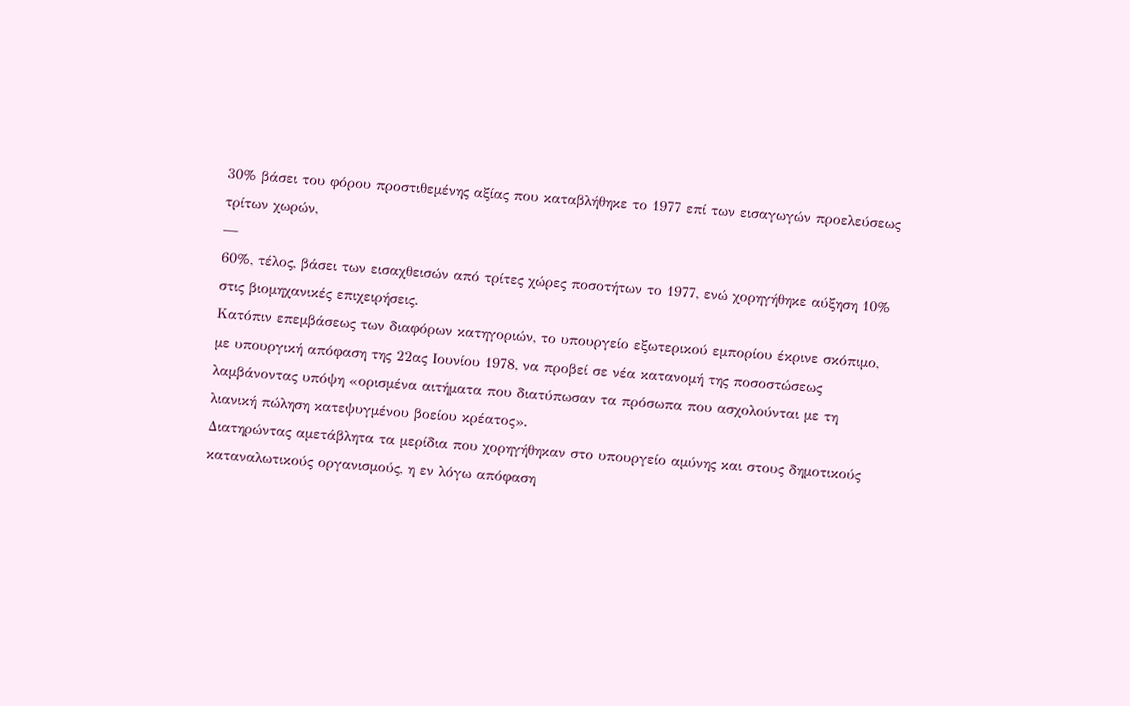30% βάσει του φόρου προστιθεμένης αξίας που καταβλήθηκε το 1977 επί των εισαγωγών προελεύσεως τρίτων χωρών,
—
60%, τέλος, βάσει των εισαχθεισών από τρίτες χώρες ποσοτήτων το 1977, ενώ χορηγήθηκε αύξηση 10% στις βιομηχανικές επιχειρήσεις.
Κατόπιν επεμβάσεως των διαφόρων κατηγοριών, το υπουργείο εξωτερικού εμπορίου έκρινε σκόπιμο, με υπουργική απόφαση της 22ας Ιουνίου 1978, να προβεί σε νέα κατανομή της ποσοστώσεως λαμβάνοντας υπόψη «ορισμένα αιτήματα που διατύπωσαν τα πρόσωπα που ασχολούνται με τη λιανική πώληση κατεψυγμένου βοείου κρέατος».
Διατηρώντας αμετάβλητα τα μερίδια που χορηγήθηκαν στο υπουργείο αμύνης και στους δημοτικούς καταναλωτικούς οργανισμούς, η εν λόγω απόφαση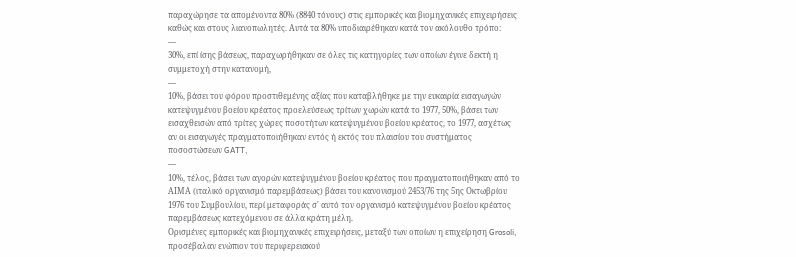παραχώρησε τα απομένοντα 80% (8840 τόνους) στις εμπορικές και βιομηχανικές επιχειρήσεις καθώς και στους λιανοπωλητές. Αυτά τα 80% υποδιαιρέθηκαν κατά τον ακόλουθο τρόπο:
—
30%, επί ίσης βάσεως, παραχωρήθηκαν σε όλες τις κατηγορίες των οποίων έγινε δεκτή η συμμετοχή στην κατανομή,
—
10%, βάσει του φόρου προστιθεμένης αξίας που καταβλήθηκε με την ευκαιρία εισαγωγών κατεψυγμένου βοείου κρέατος προελεύσεως τρίτων χωρών κατά το 1977, 50%, βάσει των εισαχθεισών από τρίτες χώρες ποσοτήτων κατεψυγμένου βοείου κρέατος, το 1977, ασχέτως αν οι εισαγωγές πραγματοποιήθηκαν εντός ή εκτός του πλαισίου του συστήματος ποσοστώσεων GATT,
—
10%, τέλος, βάσει των αγορών κατεψυγμένου βοείου κρέατος που πραγματοποιήθηκαν από το ΑΙΜΑ (ιταλικό οργανισμό παρεμβάσεως) βάσει του κανονισμού 2453/76 της 5ης Οκτωβρίου 1976 του Συμβουλίου, περί μεταφοράς σ' αυτό τον οργανισμό κατεψυγμένου βοείου κρέατος παρεμβάσεως κατεχόμενου σε άλλα κράτη μέλη.
Ορισμένες εμπορικές και βιομηχανικές επιχειρήσεις, μεταξύ των οποίων η επιχείρηση Grosoli, προσέβαλαν ενώπιον του περιφερειακού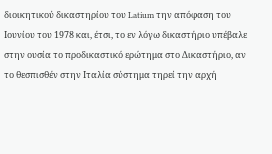διοικητικού δικαστηρίου του Latium την απόφαση του Ιουνίου του 1978 και, έτσι, το εν λόγω δικαστήριο υπέβαλε στην ουσία το προδικαστικό ερώτημα στο Δικαστήριο, αν το θεσπισθέν στην Ιταλία σύστημα τηρεί την αρχή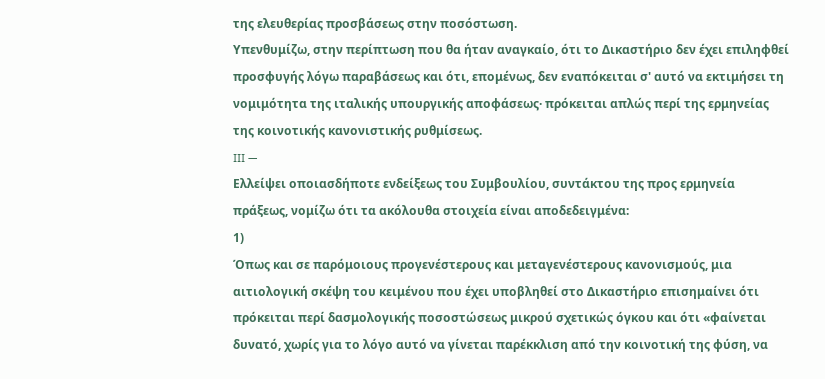της ελευθερίας προσβάσεως στην ποσόστωση.
Υπενθυμίζω, στην περίπτωση που θα ήταν αναγκαίο, ότι το Δικαστήριο δεν έχει επιληφθεί προσφυγής λόγω παραβάσεως και ότι, επομένως, δεν εναπόκειται σ' αυτό να εκτιμήσει τη νομιμότητα της ιταλικής υπουργικής αποφάσεως· πρόκειται απλώς περί της ερμηνείας της κοινοτικής κανονιστικής ρυθμίσεως.
III —
Ελλείψει οποιασδήποτε ενδείξεως του Συμβουλίου, συντάκτου της προς ερμηνεία πράξεως, νομίζω ότι τα ακόλουθα στοιχεία είναι αποδεδειγμένα:
1)
Όπως και σε παρόμοιους προγενέστερους και μεταγενέστερους κανονισμούς, μια αιτιολογική σκέψη του κειμένου που έχει υποβληθεί στο Δικαστήριο επισημαίνει ότι πρόκειται περί δασμολογικής ποσοστώσεως μικρού σχετικώς όγκου και ότι «φαίνεται δυνατό, χωρίς για το λόγο αυτό να γίνεται παρέκκλιση από την κοινοτική της φύση, να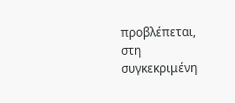προβλέπεται, στη συγκεκριμένη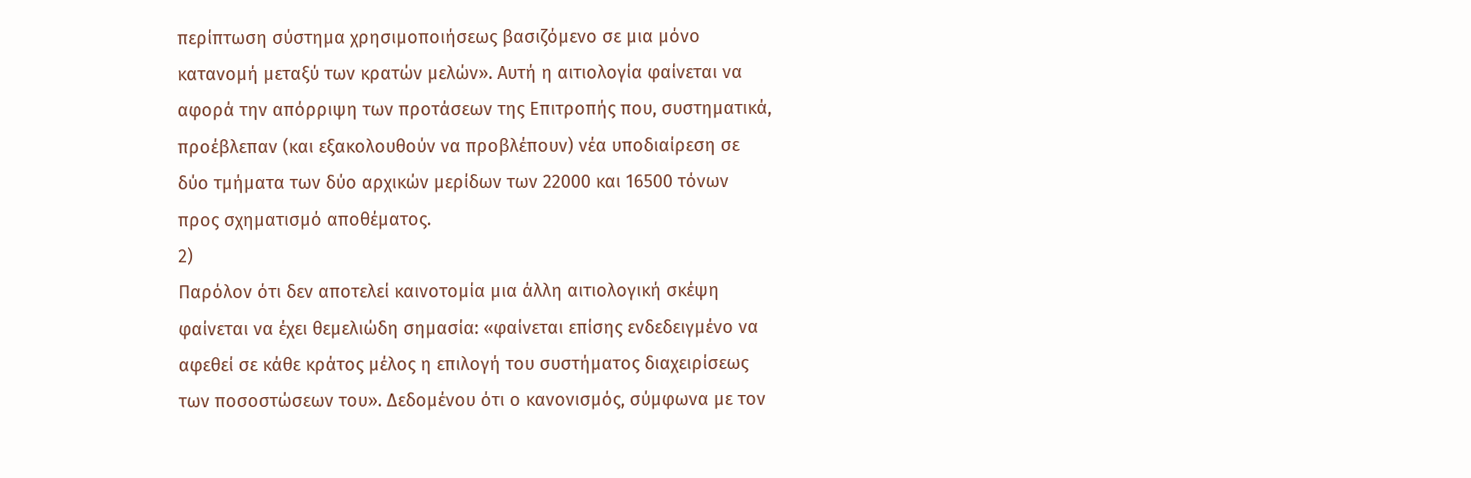περίπτωση σύστημα χρησιμοποιήσεως βασιζόμενο σε μια μόνο κατανομή μεταξύ των κρατών μελών». Αυτή η αιτιολογία φαίνεται να αφορά την απόρριψη των προτάσεων της Επιτροπής που, συστηματικά, προέβλεπαν (και εξακολουθούν να προβλέπουν) νέα υποδιαίρεση σε δύο τμήματα των δύο αρχικών μερίδων των 22000 και 16500 τόνων προς σχηματισμό αποθέματος.
2)
Παρόλον ότι δεν αποτελεί καινοτομία μια άλλη αιτιολογική σκέψη φαίνεται να έχει θεμελιώδη σημασία: «φαίνεται επίσης ενδεδειγμένο να αφεθεί σε κάθε κράτος μέλος η επιλογή του συστήματος διαχειρίσεως των ποσοστώσεων του». Δεδομένου ότι ο κανονισμός, σύμφωνα με τον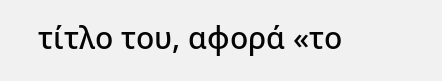τίτλο του, αφορά «το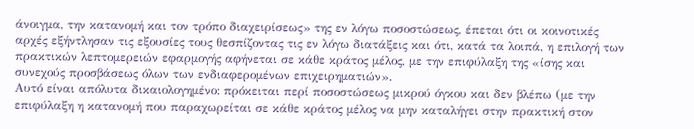άνοιγμα, την κατανομή και τον τρόπο διαχειρίσεως» της εν λόγω ποσοστώσεως, έπεται ότι οι κοινοτικές αρχές εξήντλησαν τις εξουσίες τους θεσπίζοντας τις εν λόγω διατάξεις και ότι, κατά τα λοιπά, η επιλογή των πρακτικών λεπτομερειών εφαρμογής αφήνεται σε κάθε κράτος μέλος, με την επιφύλαξη της «ίσης και συνεχούς προσβάσεως όλων των ενδιαφερομένων επιχειρηματιών».
Αυτό είναι απόλυτα δικαιολογημένο: πρόκειται περί ποσοστώσεως μικρού όγκου και δεν βλέπω (με την επιφύλαξη η κατανομή που παραχωρείται σε κάθε κράτος μέλος να μην καταλήγει στην πρακτική στον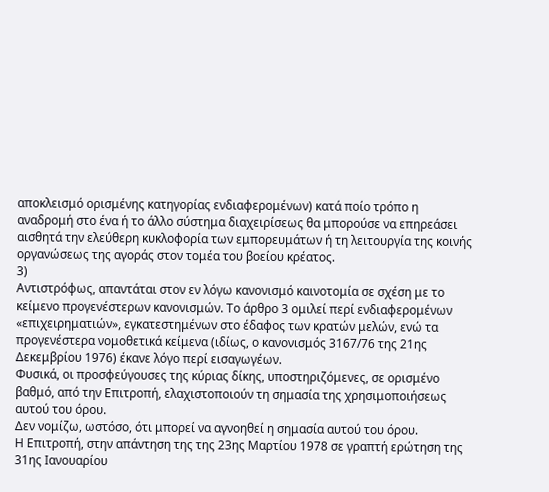αποκλεισμό ορισμένης κατηγορίας ενδιαφερομένων) κατά ποίο τρόπο η αναδρομή στο ένα ή το άλλο σύστημα διαχειρίσεως θα μπορούσε να επηρεάσει αισθητά την ελεύθερη κυκλοφορία των εμπορευμάτων ή τη λειτουργία της κοινής οργανώσεως της αγοράς στον τομέα του βοείου κρέατος.
3)
Αντιστρόφως, απαντάται στον εν λόγω κανονισμό καινοτομία σε σχέση με το κείμενο προγενέστερων κανονισμών. Το άρθρο 3 ομιλεί περί ενδιαφερομένων «επιχειρηματιών», εγκατεστημένων στο έδαφος των κρατών μελών, ενώ τα προγενέστερα νομοθετικά κείμενα (ιδίως, ο κανονισμός 3167/76 της 21ης Δεκεμβρίου 1976) έκανε λόγο περί εισαγωγέων.
Φυσικά, οι προσφεύγουσες της κύριας δίκης, υποστηριζόμενες, σε ορισμένο βαθμό, από την Επιτροπή, ελαχιστοποιούν τη σημασία της χρησιμοποιήσεως αυτού του όρου.
Δεν νομίζω, ωστόσο, ότι μπορεί να αγνοηθεί η σημασία αυτού του όρου.
Η Επιτροπή, στην απάντηση της της 23ης Μαρτίου 1978 σε γραπτή ερώτηση της 31ης Ιανουαρίου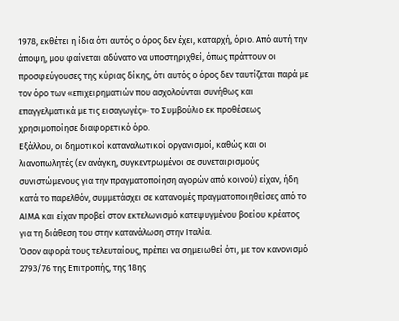1978, εκθέτει η ίδια ότι αυτός ο όρος δεν έχει, καταρχή, όριο. Από αυτή την άποψη, μου φαίνεται αδύνατο να υποστηριχθεί, όπως πράττουν οι προσφεύγουσες της κύριας δίκης, ότι αυτός ο όρος δεν ταυτίζεται παρά με τον όρο των «επιχειρηματιών που ασχολούνται συνήθως και επαγγελματικά με τις εισαγωγές»· το Συμβούλιο εκ προθέσεως χρησιμοποίησε διαφορετικό όρο.
Εξάλλου, οι δημοτικοί καταναλωτικοί οργανισμοί, καθώς και οι λιανοπωλητές (εν ανάγκη, συγκεντρωμένοι σε συνεταιρισμούς συνιστώμενους για την πραγματοποίηση αγορών από κοινού) είχαν, ήδη κατά το παρελθόν, συμμετάσχει σε κατανομές πραγματοποιηθείσες από το ΑΙΜΑ και είχαν προβεί στον εκτελωνισμό κατεψυγμένου βοείου κρέατος για τη διάθεση του στην κατανάλωση στην Ιταλία.
Όσον αφορά τους τελευταίους, πρέπει να σημειωθεί ότι, με τον κανονισμό 2793/76 της Επιτροπής, της 18ης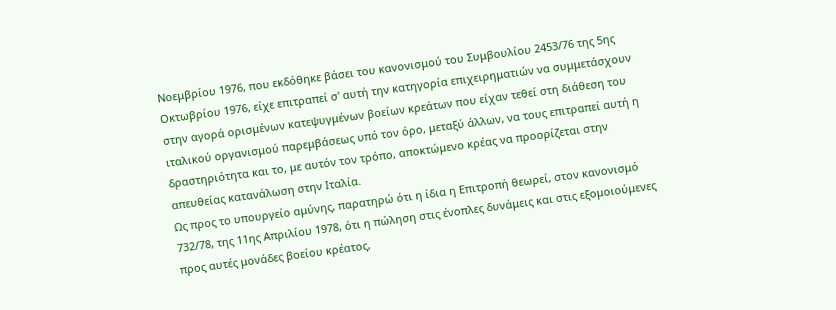Νοεμβρίου 1976, που εκδόθηκε βάσει του κανονισμού του Συμβουλίου 2453/76 της 5ης Οκτωβρίου 1976, είχε επιτραπεί σ' αυτή την κατηγορία επιχειρηματιών να συμμετάσχουν στην αγορά ορισμένων κατεψυγμένων βοείων κρεάτων που είχαν τεθεί στη διάθεση του ιταλικού οργανισμού παρεμβάσεως υπό τον όρο, μεταξύ άλλων, να τους επιτραπεί αυτή η δραστηριότητα και το, με αυτόν τον τρόπο, αποκτώμενο κρέας να προορίζεται στην απευθείας κατανάλωση στην Ιταλία.
Ως προς το υπουργείο αμύνης, παρατηρώ ότι η ίδια η Επιτροπή θεωρεί, στον κανονισμό 732/78, της 11ης Απριλίου 1978, ότι η πώληση στις ένοπλες δυνάμεις και στις εξομοιούμενες προς αυτές μονάδες βοείου κρέατος,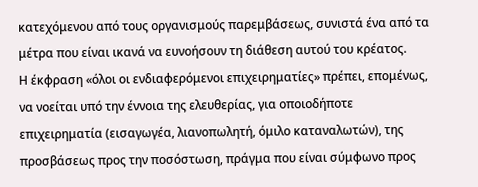κατεχόμενου από τους οργανισμούς παρεμβάσεως, συνιστά ένα από τα μέτρα που είναι ικανά να ευνοήσουν τη διάθεση αυτού του κρέατος.
Η έκφραση «όλοι οι ενδιαφερόμενοι επιχειρηματίες» πρέπει, επομένως, να νοείται υπό την έννοια της ελευθερίας, για οποιοδήποτε επιχειρηματία (εισαγωγέα, λιανοπωλητή, όμιλο καταναλωτών), της προσβάσεως προς την ποσόστωση, πράγμα που είναι σύμφωνο προς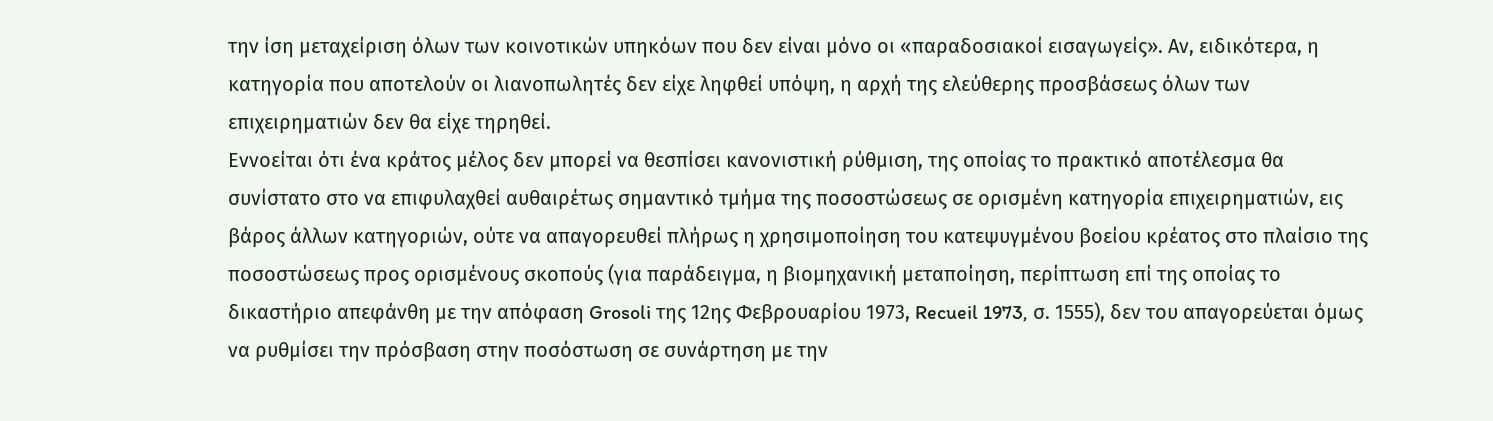την ίση μεταχείριση όλων των κοινοτικών υπηκόων που δεν είναι μόνο οι «παραδοσιακοί εισαγωγείς». Αν, ειδικότερα, η κατηγορία που αποτελούν οι λιανοπωλητές δεν είχε ληφθεί υπόψη, η αρχή της ελεύθερης προσβάσεως όλων των επιχειρηματιών δεν θα είχε τηρηθεί.
Εννοείται ότι ένα κράτος μέλος δεν μπορεί να θεσπίσει κανονιστική ρύθμιση, της οποίας το πρακτικό αποτέλεσμα θα συνίστατο στο να επιφυλαχθεί αυθαιρέτως σημαντικό τμήμα της ποσοστώσεως σε ορισμένη κατηγορία επιχειρηματιών, εις βάρος άλλων κατηγοριών, ούτε να απαγορευθεί πλήρως η χρησιμοποίηση του κατεψυγμένου βοείου κρέατος στο πλαίσιο της ποσοστώσεως προς ορισμένους σκοπούς (για παράδειγμα, η βιομηχανική μεταποίηση, περίπτωση επί της οποίας το δικαστήριο απεφάνθη με την απόφαση Grosoli της 12ης Φεβρουαρίου 1973, Recueil 1973, σ. 1555), δεν του απαγορεύεται όμως να ρυθμίσει την πρόσβαση στην ποσόστωση σε συνάρτηση με την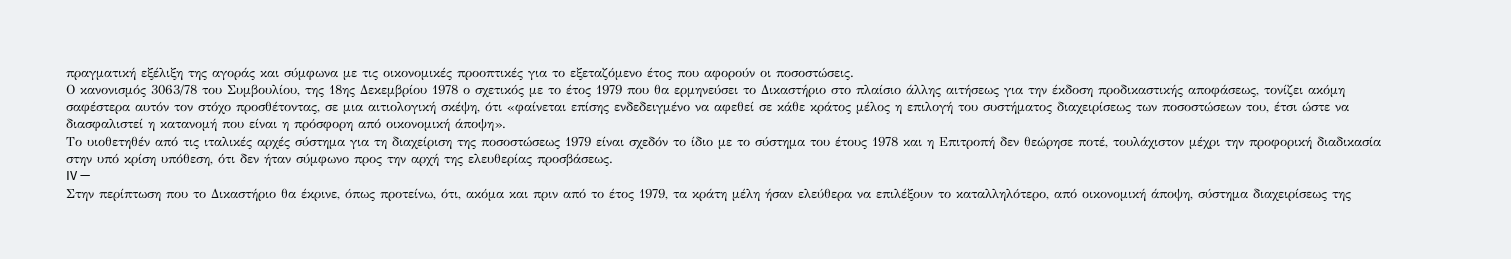πραγματική εξέλιξη της αγοράς και σύμφωνα με τις οικονομικές προοπτικές για το εξεταζόμενο έτος που αφορούν οι ποσοστώσεις.
Ο κανονισμός 3063/78 του Συμβουλίου, της 18ης Δεκεμβρίου 1978 ο σχετικός με το έτος 1979 που θα ερμηνεύσει το Δικαστήριο στο πλαίσιο άλλης αιτήσεως για την έκδοση προδικαστικής αποφάσεως, τονίζει ακόμη σαφέστερα αυτόν τον στόχο προσθέτοντας, σε μια αιτιολογική σκέψη, ότι «φαίνεται επίσης ενδεδειγμένο να αφεθεί σε κάθε κράτος μέλος η επιλογή του συστήματος διαχειρίσεως των ποσοστώσεων του, έτσι ώστε να διασφαλιστεί η κατανομή που είναι η πρόσφορη από οικονομική άποψη».
Το υιοθετηθέν από τις ιταλικές αρχές σύστημα για τη διαχείριση της ποσοστώσεως 1979 είναι σχεδόν το ίδιο με το σύστημα του έτους 1978 και η Επιτροπή δεν θεώρησε ποτέ, τουλάχιστον μέχρι την προφορική διαδικασία στην υπό κρίση υπόθεση, ότι δεν ήταν σύμφωνο προς την αρχή της ελευθερίας προσβάσεως.
IV —
Στην περίπτωση που το Δικαστήριο θα έκρινε, όπως προτείνω, ότι, ακόμα και πριν από το έτος 1979, τα κράτη μέλη ήσαν ελεύθερα να επιλέξουν το καταλληλότερο, από οικονομική άποψη, σύστημα διαχειρίσεως της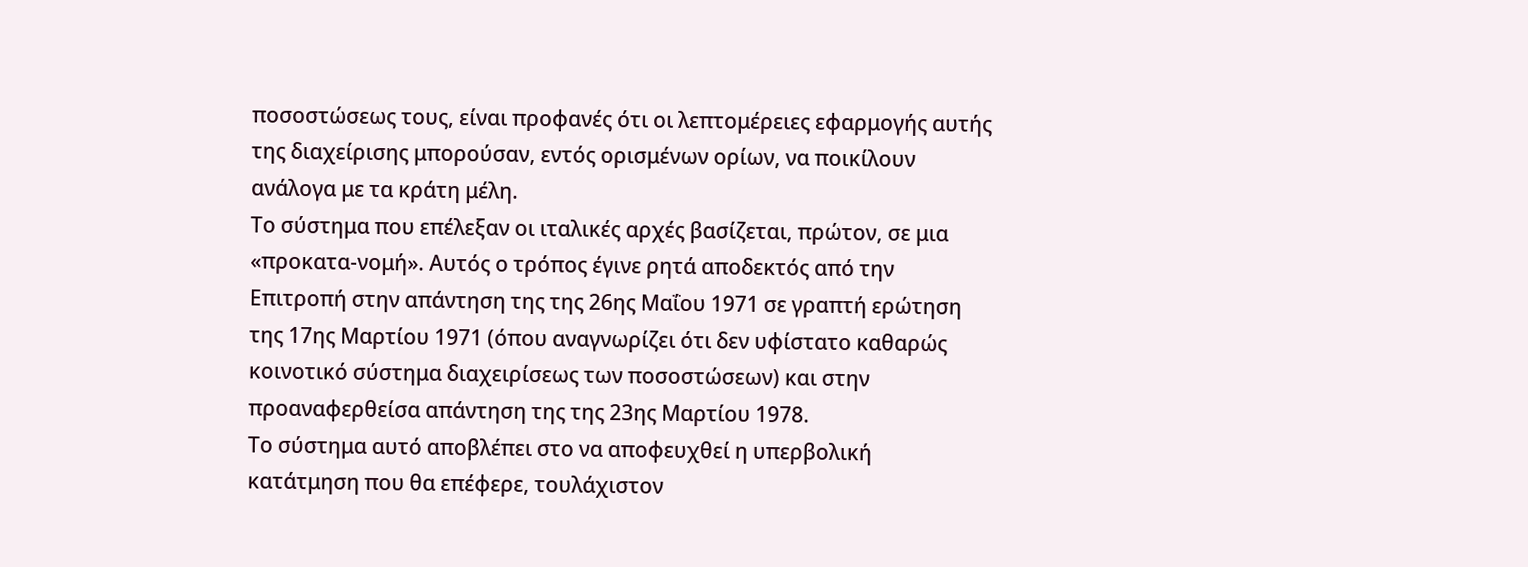ποσοστώσεως τους, είναι προφανές ότι οι λεπτομέρειες εφαρμογής αυτής της διαχείρισης μπορούσαν, εντός ορισμένων ορίων, να ποικίλουν ανάλογα με τα κράτη μέλη.
Το σύστημα που επέλεξαν οι ιταλικές αρχές βασίζεται, πρώτον, σε μια «προκατα-νομή». Αυτός ο τρόπος έγινε ρητά αποδεκτός από την Επιτροπή στην απάντηση της της 26ης Μαΐου 1971 σε γραπτή ερώτηση της 17ης Μαρτίου 1971 (όπου αναγνωρίζει ότι δεν υφίστατο καθαρώς κοινοτικό σύστημα διαχειρίσεως των ποσοστώσεων) και στην προαναφερθείσα απάντηση της της 23ης Μαρτίου 1978.
Το σύστημα αυτό αποβλέπει στο να αποφευχθεί η υπερβολική κατάτμηση που θα επέφερε, τουλάχιστον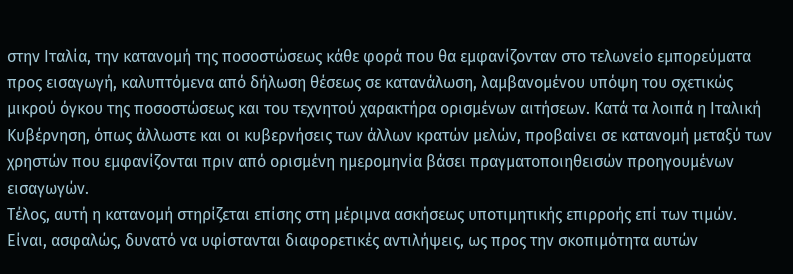στην Ιταλία, την κατανομή της ποσοστώσεως κάθε φορά που θα εμφανίζονταν στο τελωνείο εμπορεύματα προς εισαγωγή, καλυπτόμενα από δήλωση θέσεως σε κατανάλωση, λαμβανομένου υπόψη του σχετικώς μικρού όγκου της ποσοστώσεως και του τεχνητού χαρακτήρα ορισμένων αιτήσεων. Κατά τα λοιπά η Ιταλική Κυβέρνηση, όπως άλλωστε και οι κυβερνήσεις των άλλων κρατών μελών, προβαίνει σε κατανομή μεταξύ των χρηστών που εμφανίζονται πριν από ορισμένη ημερομηνία βάσει πραγματοποιηθεισών προηγουμένων εισαγωγών.
Τέλος, αυτή η κατανομή στηρίζεται επίσης στη μέριμνα ασκήσεως υποτιμητικής επιρροής επί των τιμών. Είναι, ασφαλώς, δυνατό να υφίστανται διαφορετικές αντιλήψεις, ως προς την σκοπιμότητα αυτών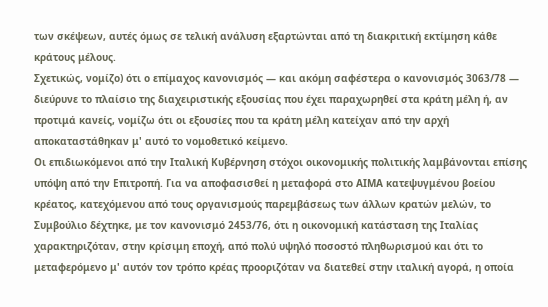των σκέψεων, αυτές όμως σε τελική ανάλυση εξαρτώνται από τη διακριτική εκτίμηση κάθε κράτους μέλους.
Σχετικώς, νομίζο) ότι ο επίμαχος κανονισμός — και ακόμη σαφέστερα ο κανονισμός 3063/78 — διεύρυνε το πλαίσιο της διαχειριστικής εξουσίας που έχει παραχωρηθεί στα κράτη μέλη ή, αν προτιμά κανείς, νομίζω ότι οι εξουσίες που τα κράτη μέλη κατείχαν από την αρχή αποκαταστάθηκαν μ' αυτό το νομοθετικό κείμενο.
Οι επιδιωκόμενοι από την Ιταλική Κυβέρνηση στόχοι οικονομικής πολιτικής λαμβάνονται επίσης υπόψη από την Επιτροπή. Για να αποφασισθεί η μεταφορά στο ΑΙΜΑ κατεψυγμένου βοείου κρέατος, κατεχόμενου από τους οργανισμούς παρεμβάσεως των άλλων κρατών μελών, το Συμβούλιο δέχτηκε, με τον κανονισμό 2453/76, ότι η οικονομική κατάσταση της Ιταλίας χαρακτηριζόταν, στην κρίσιμη εποχή, από πολύ υψηλό ποσοστό πληθωρισμού και ότι το μεταφερόμενο μ' αυτόν τον τρόπο κρέας προοριζόταν να διατεθεί στην ιταλική αγορά, η οποία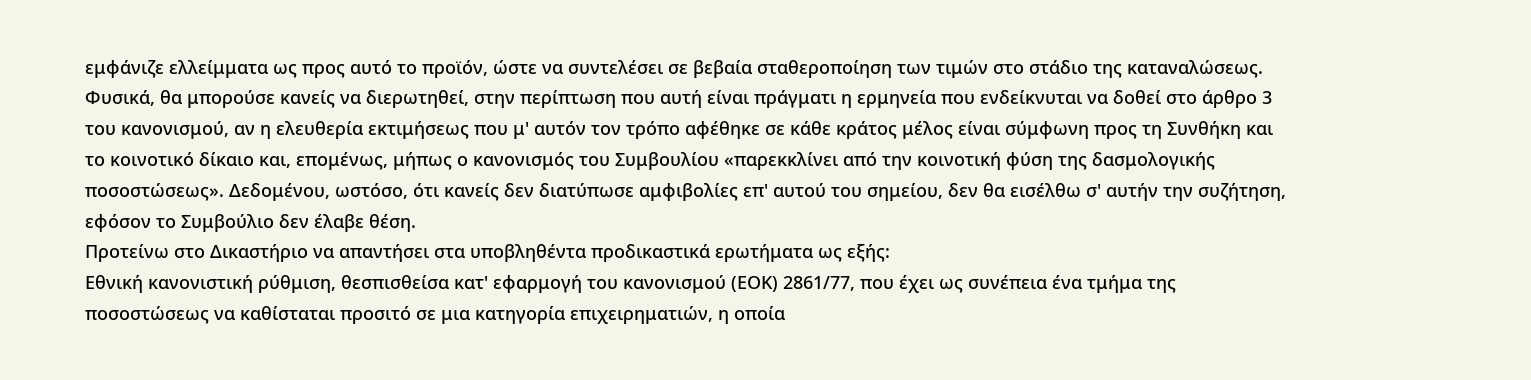εμφάνιζε ελλείμματα ως προς αυτό το προϊόν, ώστε να συντελέσει σε βεβαία σταθεροποίηση των τιμών στο στάδιο της καταναλώσεως.
Φυσικά, θα μπορούσε κανείς να διερωτηθεί, στην περίπτωση που αυτή είναι πράγματι η ερμηνεία που ενδείκνυται να δοθεί στο άρθρο 3 του κανονισμού, αν η ελευθερία εκτιμήσεως που μ' αυτόν τον τρόπο αφέθηκε σε κάθε κράτος μέλος είναι σύμφωνη προς τη Συνθήκη και το κοινοτικό δίκαιο και, επομένως, μήπως ο κανονισμός του Συμβουλίου «παρεκκλίνει από την κοινοτική φύση της δασμολογικής ποσοστώσεως». Δεδομένου, ωστόσο, ότι κανείς δεν διατύπωσε αμφιβολίες επ' αυτού του σημείου, δεν θα εισέλθω σ' αυτήν την συζήτηση, εφόσον το Συμβούλιο δεν έλαβε θέση.
Προτείνω στο Δικαστήριο να απαντήσει στα υποβληθέντα προδικαστικά ερωτήματα ως εξής:
Εθνική κανονιστική ρύθμιση, θεσπισθείσα κατ' εφαρμογή του κανονισμού (ΕΟΚ) 2861/77, που έχει ως συνέπεια ένα τμήμα της ποσοστώσεως να καθίσταται προσιτό σε μια κατηγορία επιχειρηματιών, η οποία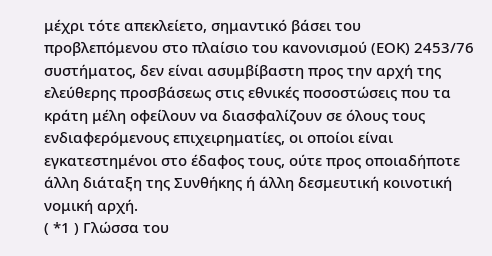μέχρι τότε απεκλείετο, σημαντικό βάσει του προβλεπόμενου στο πλαίσιο του κανονισμού (ΕΟΚ) 2453/76 συστήματος, δεν είναι ασυμβίβαστη προς την αρχή της ελεύθερης προσβάσεως στις εθνικές ποσοστώσεις που τα κράτη μέλη οφείλουν να διασφαλίζουν σε όλους τους ενδιαφερόμενους επιχειρηματίες, οι οποίοι είναι εγκατεστημένοι στο έδαφος τους, ούτε προς οποιαδήποτε άλλη διάταξη της Συνθήκης ή άλλη δεσμευτική κοινοτική νομική αρχή.
( *1 ) Γλώσσα του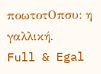ποωτοτΟπσυ: η γαλλική.
Full & Egal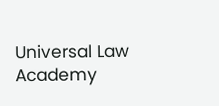Universal Law Academy